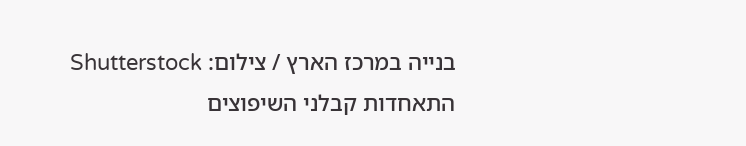בנייה במרכז הארץ / צילום: Shutterstock
התאחדות קבלני השיפוצים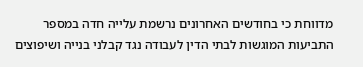מדווחת כי בחודשים האחרונים נרשמת עלייה חדה במספר התביעות המוגשות לבתי הדין לעבודה נגד קבלני בנייה ושיפוצים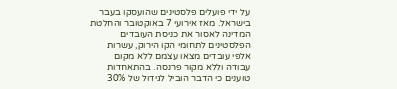על ידי פועלים פלסטינים שהועסקו בעבר בישראל. מאז אירועי 7 באוקטובר והחלטת המדינה לאסור את כניסת העובדים הפלסטינים לתחומי הקו הירוק, עשרות אלפי עובדים מצאו עצמם ללא מקום עבודה וללא מקור פרנסה. בהתאחדות טוענים כי הדבר הוביל לגידול של 30%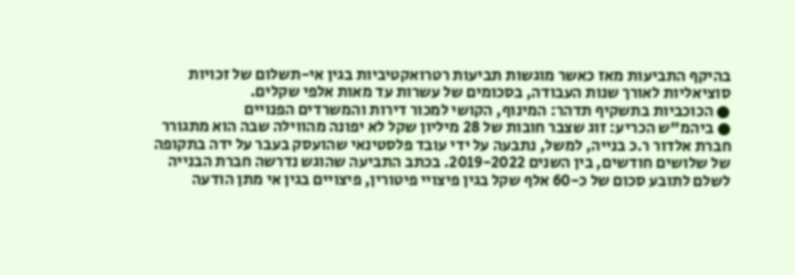בהיקף התביעות מאז כאשר מוגשות תביעות רטרואקטיביות בגין אי-תשלום של זכויות סוציאליות לאורך שנות העבודה, בסכומים של עשרות עד מאות אלפי שקלים.
● הכוכביות בתשקיף תדהר: המינוף, הקושי למכור דירות והמשרדים הפנויים
● ביהמ"ש הכריע: זוג שצבר חובות של 28 מיליון שקל לא יפונה מהווילה שבה הוא מתגורר
חברת אלדור ר.כ בנייה, למשל, נתבעה על ידי עובד פלסטינאי שהועסק בעבר על ידה בתקופה של שלושים חודשים, בין השנים 2019-2022. בכתב התביעה שהוגש נדרשה חברת הבנייה לשלם לתובע סכום של כ-60 אלף שקל בגין פיצויי פיטורין, פיצויים בגין אי מתן הודעה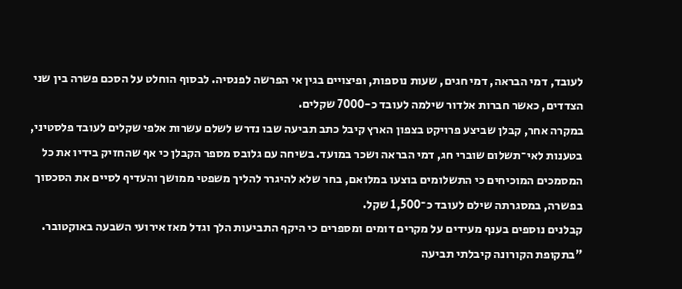לעובד, דמי הבראה, דמי חגים, שעות נוספות, ופיצויים בגין אי הפרשה לפנסיה. לבסוף הוחלט על הסכם פשרה בין שני הצדדים, כאשר חברות אלדור שילמה לעובד כ-7000 שקלים.
במקרה אחר, קבלן שביצע פרויקט בצפון הארץ קיבל כתב תביעה שבו נדרש לשלם עשרות אלפי שקלים לעובד פלסטיני, בטענות לאי־תשלום שוברי חג, דמי הבראה ושכר במועד. בשיחה עם גלובס מספר הקבלן כי אף שהחזיק בידיו את כל המסמכים המוכיחים כי התשלומים בוצעו במלואם, בחר שלא להיגרר להליך משפטי ממושך והעדיף לסיים את הסכסוך בפשרה, במסגרתה שילם לעובד כ־1,500 שקל.
קבלנים נוספים בענף מעידים על מקרים דומים ומספרים כי היקף התביעות הלך וגדל מאז אירועי השבעה באוקטובר. "בתקופת הקורונה קיבלתי תביעה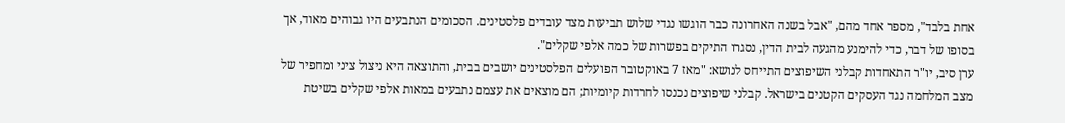אחת בלבד", מספר אחד מהם, "אבל בשנה האחרונה כבר הוגשו נגדי שלוש תביעות מצד עובדים פלסטינים. הסכומים הנתבעים היו גבוהים מאוד, אך בסופו של דבר, כדי להימנע מהגעה לבית הדין, נסגרו התיקים בפשרות של כמה אלפי שקלים".
ערן סיב, יו"ר התאחדות קבלני השיפוצים התייחס לנושא: "מאז 7 באוקטובר הפועלים הפלסטינים יושבים בבית, והתוצאה היא ניצול ציני ומחפיר של מצב המלחמה נגד העסקים הקטנים בישראל. קבלני שיפוצים נכנסו לחרדות קיומיות; הם מוצאים את עצמם נתבעים במאות אלפי שקלים בשיטת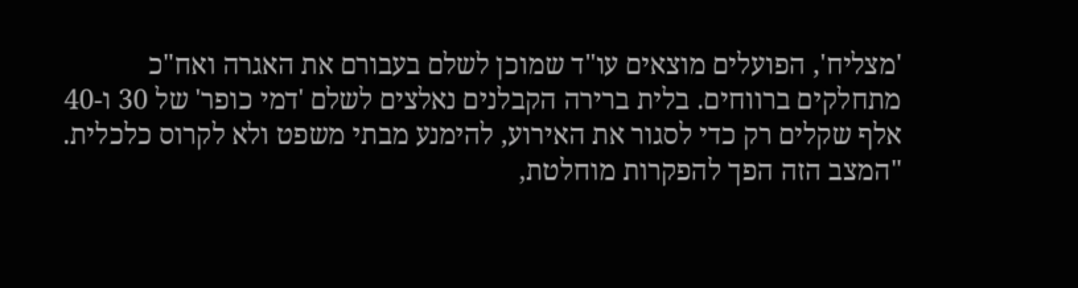'מצליח', הפועלים מוצאים עו"ד שמוכן לשלם בעבורם את האגרה ואח"כ מתחלקים ברווחים. בלית ברירה הקבלנים נאלצים לשלם 'דמי כופר' של 30 ו-40 אלף שקלים רק כדי לסגור את האירוע, להימנע מבתי משפט ולא לקרוס כלכלית.
"המצב הזה הפך להפקרות מוחלטת,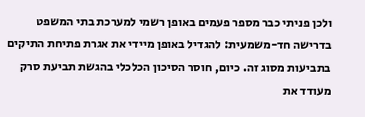ולכן פניתי כבר מספר פעמים באופן רשמי למערכת בתי המשפט בדרישה חד-משמעית: להגדיל באופן מיידי את אגרת פתיחת התיקים בתביעות מסוג זה. כיום, חוסר הסיכון הכלכלי בהגשת תביעת סרק מעודד את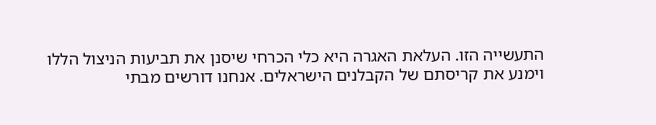התעשייה הזו. העלאת האגרה היא כלי הכרחי שיסנן את תביעות הניצול הללו וימנע את קריסתם של הקבלנים הישראלים. אנחנו דורשים מבתי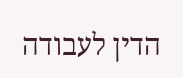הדין לעבודה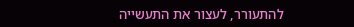להתעורר, לעצור את התעשייה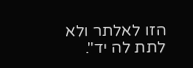הזו לאלתר ולא לתת לה יד".